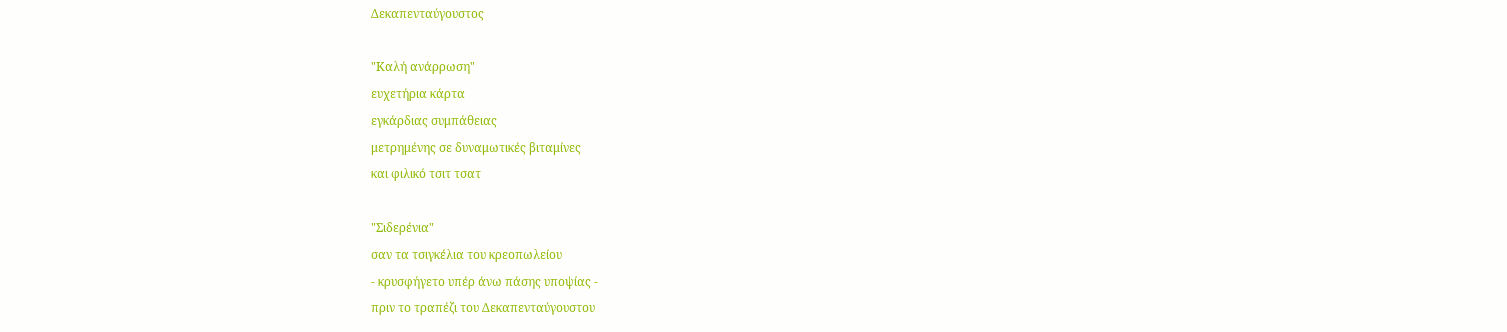Δεκαπενταύγουστος

"Καλή ανάρρωση"
ευχετήρια κάρτα
εγκάρδιας συμπάθειας
μετρημένης σε δυναμωτικές βιταμίνες
και φιλικό τσιτ τσατ

"Σιδερένια"
σαν τα τσιγκέλια του κρεοπωλείου
- κρυσφήγετο υπέρ άνω πάσης υποψίας -
πριν το τραπέζι του Δεκαπενταύγουστου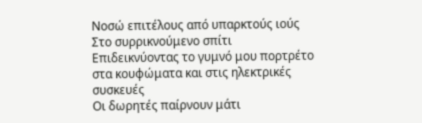Νοσώ επιτέλους από υπαρκτούς ιούς
Στο συρρικνούμενο σπίτι
Επιδεικνύοντας το γυμνό μου πορτρέτο
στα κουφώματα και στις ηλεκτρικές συσκευές
Οι δωρητές παίρνουν μάτι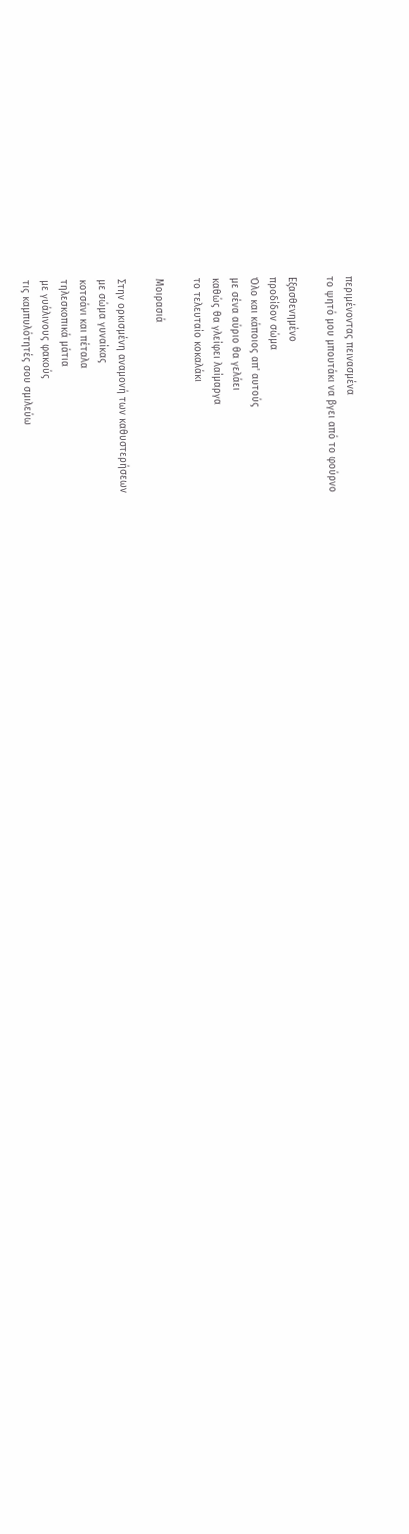περιμένοντας πεινασμένα
το ψητό μου μπουτάκι να βγει από το φούρνο

Εξασθενημένο
προδίδον σώμα
Όλο και κάποιος απ' αυτούς
με σένα αύριο θα γελάει
καθώς θα γλείφει λαίμαργα
το τελευταίο κοκαλάκι

Μοιρασιά

Στην ορκισμένη αναμονή των καθυστερήσεων
με σώμα γυναίκας
κοτσάνι και πέταλα
τηλεσκοπικά μάτια
με γυάλινους φακούς
τις καμπυλότητές σου σμιλεύω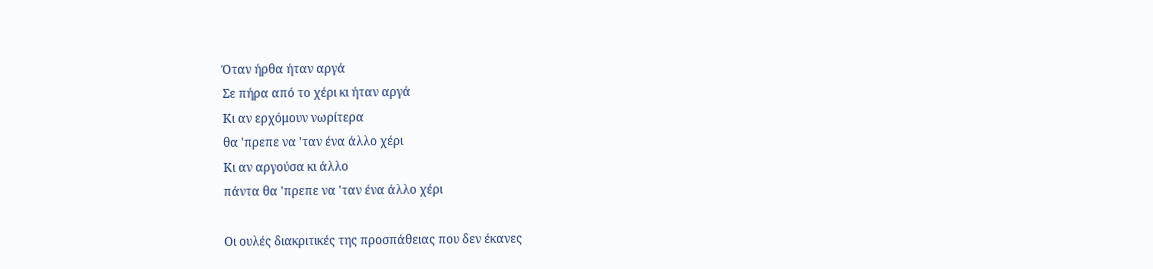Όταν ήρθα ήταν αργά
Σε πήρα από το χέρι κι ήταν αργά
Κι αν ερχόμουν νωρίτερα
θα 'πρεπε να 'ταν ένα άλλο χέρι
Κι αν αργούσα κι άλλο
πάντα θα 'πρεπε να 'ταν ένα άλλο χέρι

Οι ουλές διακριτικές της προσπάθειας που δεν έκανες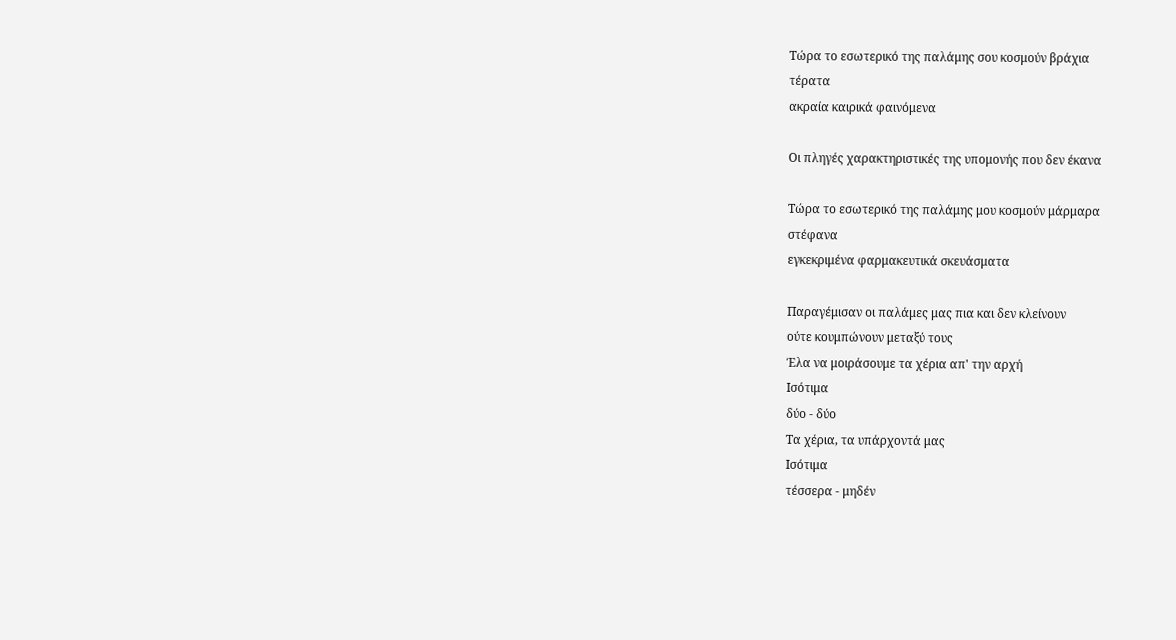Τώρα το εσωτερικό της παλάμης σου κοσμούν βράχια
τέρατα
ακραία καιρικά φαινόμενα

Οι πληγές χαρακτηριστικές της υπομονής που δεν έκανα

Τώρα το εσωτερικό της παλάμης μου κοσμούν μάρμαρα
στέφανα
εγκεκριμένα φαρμακευτικά σκευάσματα

Παραγέμισαν οι παλάμες μας πια και δεν κλείνουν
ούτε κουμπώνουν μεταξύ τους
Έλα να μοιράσουμε τα χέρια απ' την αρχή
Ισότιμα
δύο - δύο
Τα χέρια, τα υπάρχοντά μας
Ισότιμα
τέσσερα - μηδέν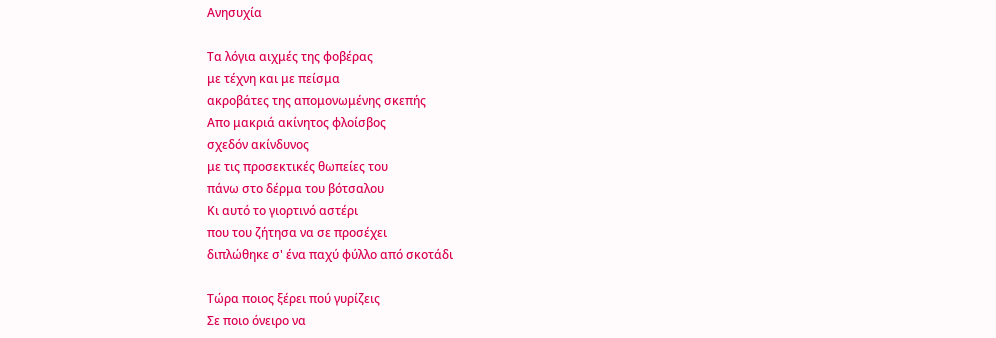Ανησυχία

Τα λόγια αιχμές της φοβέρας
με τέχνη και με πείσμα
ακροβάτες της απομονωμένης σκεπής
Απο μακριά ακίνητος φλοίσβος
σχεδόν ακίνδυνος
με τις προσεκτικές θωπείες του
πάνω στο δέρμα του βότσαλου
Κι αυτό το γιορτινό αστέρι
που του ζήτησα να σε προσέχει
διπλώθηκε σ' ένα παχύ φύλλο από σκοτάδι

Τώρα ποιος ξέρει πού γυρίζεις
Σε ποιο όνειρο να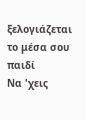ξελογιάζεται
το μέσα σου παιδί
Να 'χεις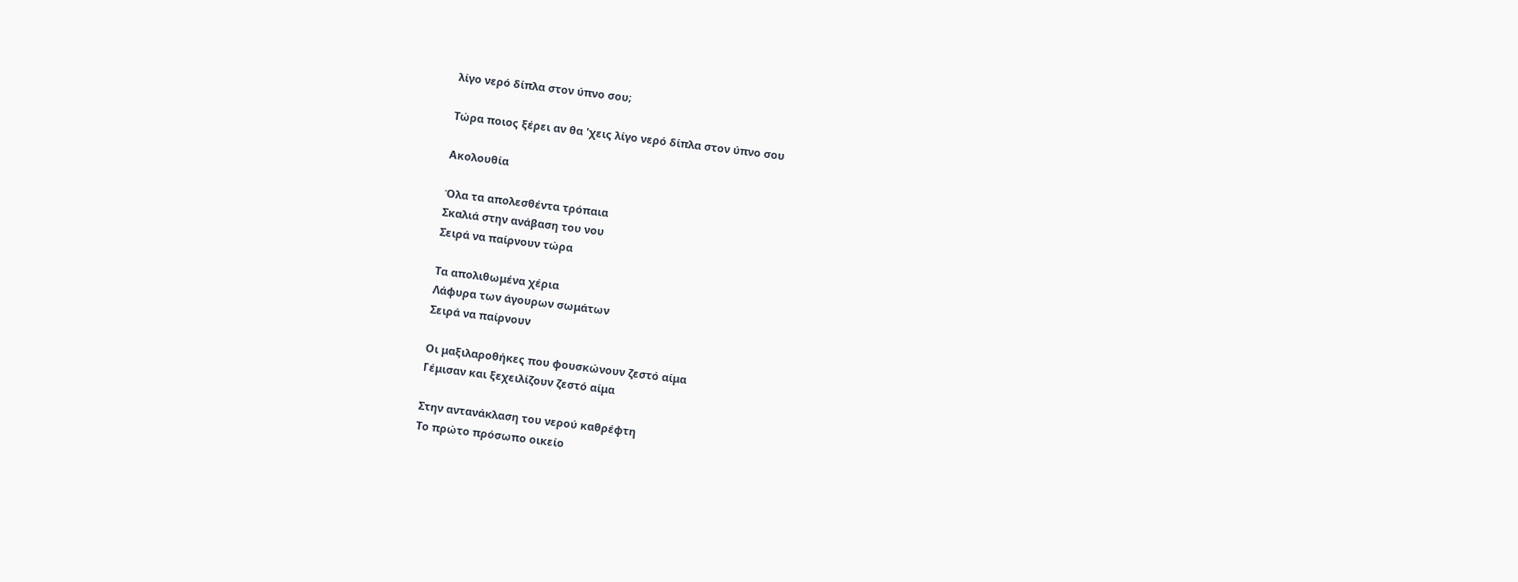λίγο νερό δίπλα στον ύπνο σου;

Τώρα ποιος ξέρει αν θα 'χεις λίγο νερό δίπλα στον ύπνο σου

Ακολουθία

Όλα τα απολεσθέντα τρόπαια
Σκαλιά στην ανάβαση του νου
Σειρά να παίρνουν τώρα

Τα απολιθωμένα χέρια
Λάφυρα των άγουρων σωμάτων
Σειρά να παίρνουν

Οι μαξιλαροθήκες που φουσκώνουν ζεστό αίμα
Γέμισαν και ξεχειλίζουν ζεστό αίμα

Στην αντανάκλαση του νερού καθρέφτη
Το πρώτο πρόσωπο οικείο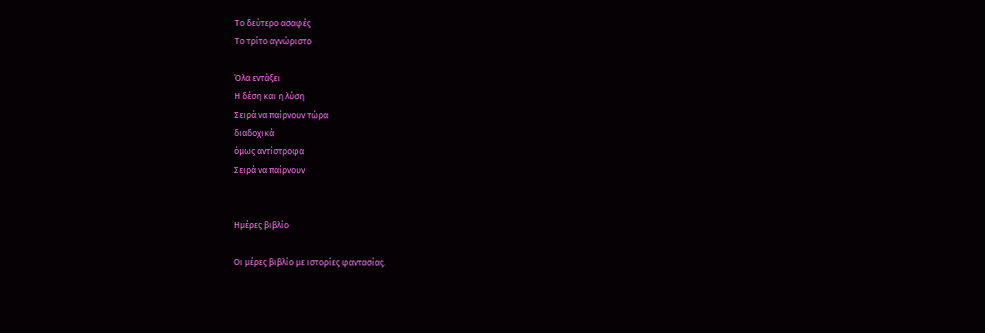Το δεύτερο ασαφές
Το τρίτο αγνώριστο

Όλα εντάξει
Η δέση και η λύση
Σειρά να παίρνουν τώρα
διαδοχικά
όμως αντίστροφα
Σειρά να παίρνουν


Ημέρες βιβλίο

Οι μέρες βιβλίο με ιστορίες φαντασίας.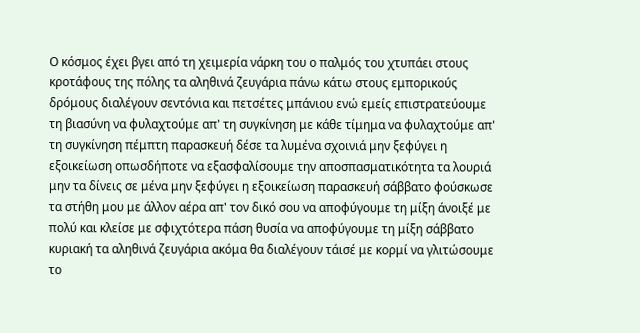Ο κόσμος έχει βγει από τη χειμερία νάρκη του ο παλμός του χτυπάει στους κροτάφους της πόλης τα αληθινά ζευγάρια πάνω κάτω στους εμπορικούς δρόμους διαλέγουν σεντόνια και πετσέτες μπάνιου ενώ εμείς επιστρατεύουμε τη βιασύνη να φυλαχτούμε απ' τη συγκίνηση με κάθε τίμημα να φυλαχτούμε απ' τη συγκίνηση πέμπτη παρασκευή δέσε τα λυμένα σχοινιά μην ξεφύγει η εξοικείωση οπωσδήποτε να εξασφαλίσουμε την αποσπασματικότητα τα λουριά μην τα δίνεις σε μένα μην ξεφύγει η εξοικείωση παρασκευή σάββατο φούσκωσε τα στήθη μου με άλλον αέρα απ' τον δικό σου να αποφύγουμε τη μίξη άνοιξέ με πολύ και κλείσε με σφιχτότερα πάση θυσία να αποφύγουμε τη μίξη σάββατο κυριακή τα αληθινά ζευγάρια ακόμα θα διαλέγουν τάισέ με κορμί να γλιτώσουμε το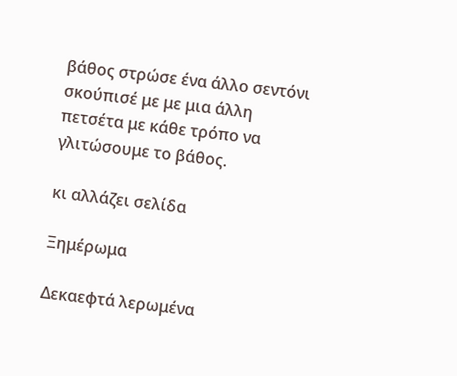βάθος στρώσε ένα άλλο σεντόνι σκούπισέ με με μια άλλη πετσέτα με κάθε τρόπο να γλιτώσουμε το βάθος.

κι αλλάζει σελίδα

Ξημέρωμα

Δεκαεφτά λερωμένα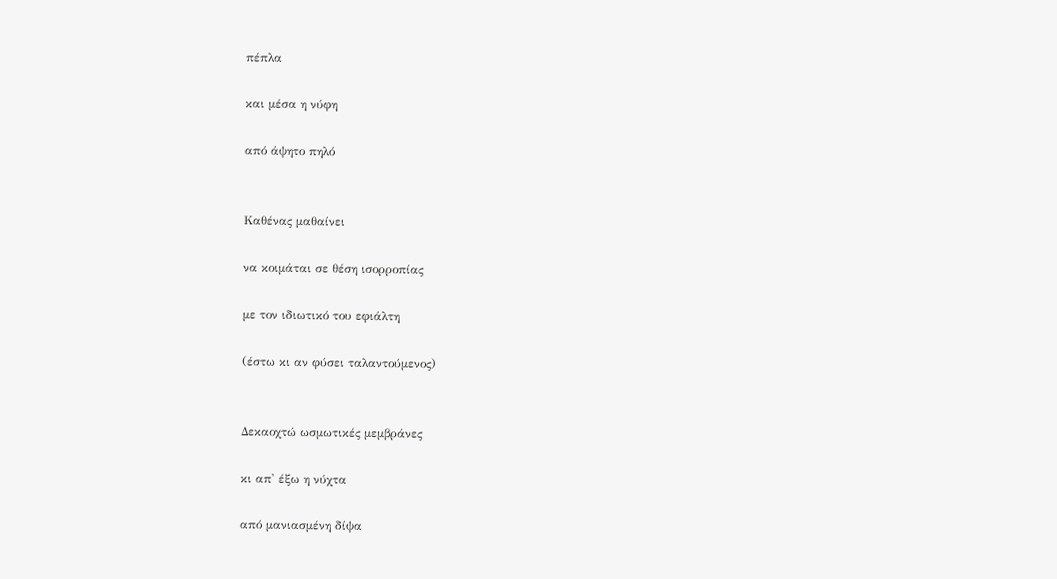πέπλα

και μέσα η νύφη

από άψητο πηλό


Καθένας μαθαίνει

να κοιμάται σε θέση ισορροπίας

με τον ιδιωτικό του εφιάλτη

(έστω κι αν φύσει ταλαντούμενος)


Δεκαοχτώ ωσμωτικές μεμβράνες

κι απ' έξω η νύχτα

από μανιασμένη δίψα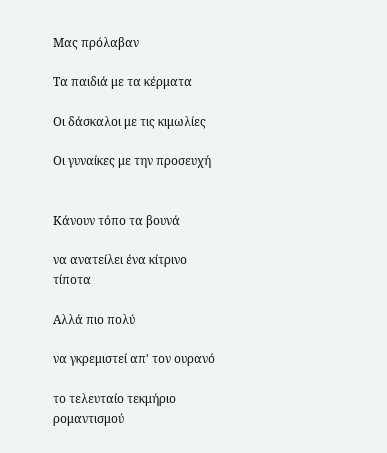Μας πρόλαβαν

Τα παιδιά με τα κέρματα

Οι δάσκαλοι με τις κιμωλίες

Οι γυναίκες με την προσευχή


Κάνουν τόπο τα βουνά

να ανατείλει ένα κίτρινο τίποτα

Αλλά πιο πολύ

να γκρεμιστεί απ' τον ουρανό

το τελευταίο τεκμήριο ρομαντισμού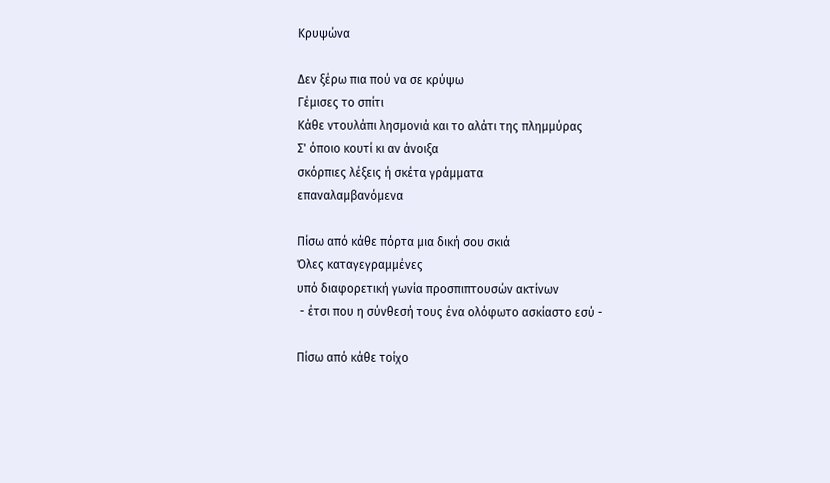Κρυψώνα

Δεν ξέρω πια πού να σε κρύψω
Γέμισες το σπίτι
Κάθε ντουλάπι λησμονιά και το αλάτι της πλημμύρας
Σ' όποιο κουτί κι αν άνοιξα
σκόρπιες λέξεις ή σκέτα γράμματα
επαναλαμβανόμενα

Πίσω από κάθε πόρτα μια δική σου σκιά
Όλες καταγεγραμμένες
υπό διαφορετική γωνία προσπιπτουσών ακτίνων
 - έτσι που η σύνθεσή τους ένα ολόφωτο ασκίαστο εσύ -

Πίσω από κάθε τοίχο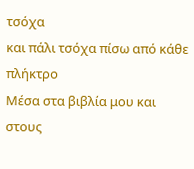τσόχα
και πάλι τσόχα πίσω από κάθε πλήκτρο
Μέσα στα βιβλία μου και στους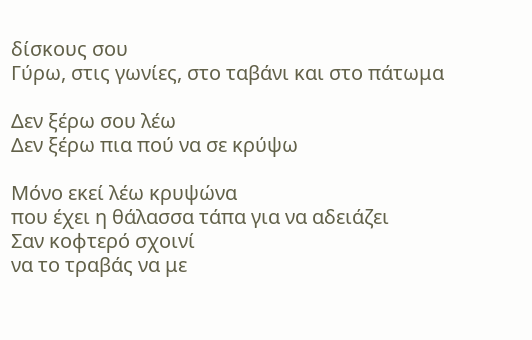δίσκους σου
Γύρω, στις γωνίες, στο ταβάνι και στο πάτωμα

Δεν ξέρω σου λέω
Δεν ξέρω πια πού να σε κρύψω

Μόνο εκεί λέω κρυψώνα
που έχει η θάλασσα τάπα για να αδειάζει
Σαν κοφτερό σχοινί
να το τραβάς να με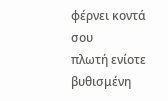φέρνει κοντά σου
πλωτή ενίοτε βυθισμένη